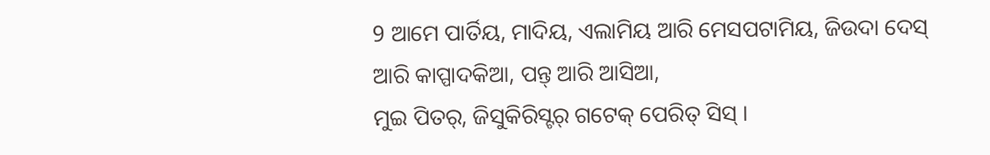9 ଆମେ ପାର୍ତିୟ, ମାଦିୟ, ଏଲାମିୟ ଆରି ମେସପଟାମିୟ, ଜିଉଦା ଦେସ୍ ଆରି କାପ୍ପାଦକିଆ, ପନ୍ତ୍ ଆରି ଆସିଆ,
ମୁଇ ପିତର୍, ଜିସୁକିରିସ୍ଟର୍ ଗଟେକ୍ ପେରିତ୍ ସିସ୍ ।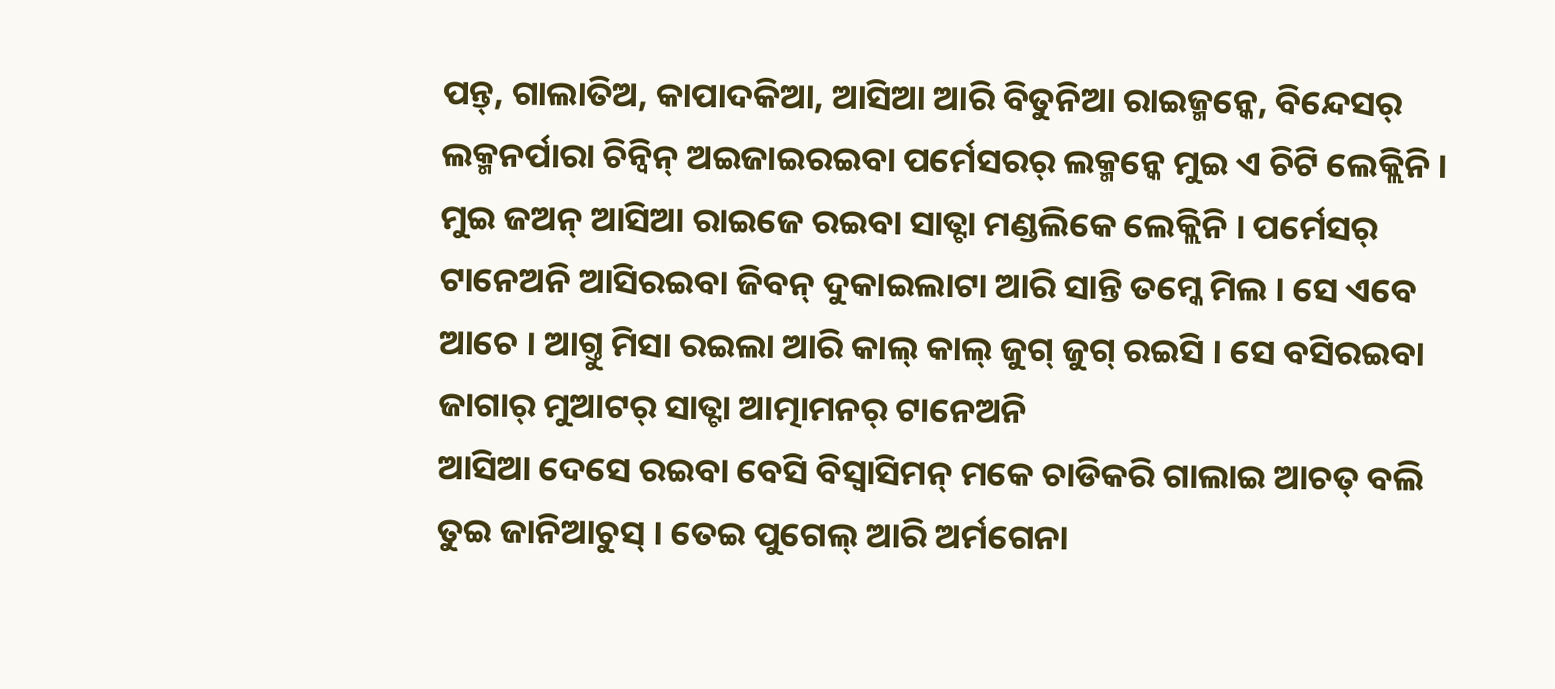ପନ୍ତ୍, ଗାଲାତିଅ, କାପାଦକିଆ, ଆସିଆ ଆରି ବିତୁନିଆ ରାଇଜ୍ମନ୍କେ, ବିନ୍ଦେସର୍ ଲକ୍ମନର୍ପାରା ଚିନ୍ବିନ୍ ଅଇଜାଇରଇବା ପର୍ମେସରର୍ ଲକ୍ମନ୍କେ ମୁଇ ଏ ଚିଟି ଲେକ୍ଲିନି ।
ମୁଇ ଜଅନ୍ ଆସିଆ ରାଇଜେ ରଇବା ସାତ୍ଟା ମଣ୍ଡଲିକେ ଲେକ୍ଲିନି । ପର୍ମେସର୍ ଟାନେଅନି ଆସିରଇବା ଜିବନ୍ ଦୁକାଇଲାଟା ଆରି ସାନ୍ତି ତମ୍କେ ମିଲ । ସେ ଏବେ ଆଚେ । ଆଗ୍ତୁ ମିସା ରଇଲା ଆରି କାଲ୍ କାଲ୍ ଜୁଗ୍ ଜୁଗ୍ ରଇସି । ସେ ବସିରଇବା ଜାଗାର୍ ମୁଆଟର୍ ସାତ୍ଟା ଆତ୍ମାମନର୍ ଟାନେଅନି
ଆସିଆ ଦେସେ ରଇବା ବେସି ବିସ୍ବାସିମନ୍ ମକେ ଚାଡିକରି ଗାଲାଇ ଆଚତ୍ ବଲି ତୁଇ ଜାନିଆଚୁସ୍ । ତେଇ ପୁଗେଲ୍ ଆରି ଅର୍ମଗେନା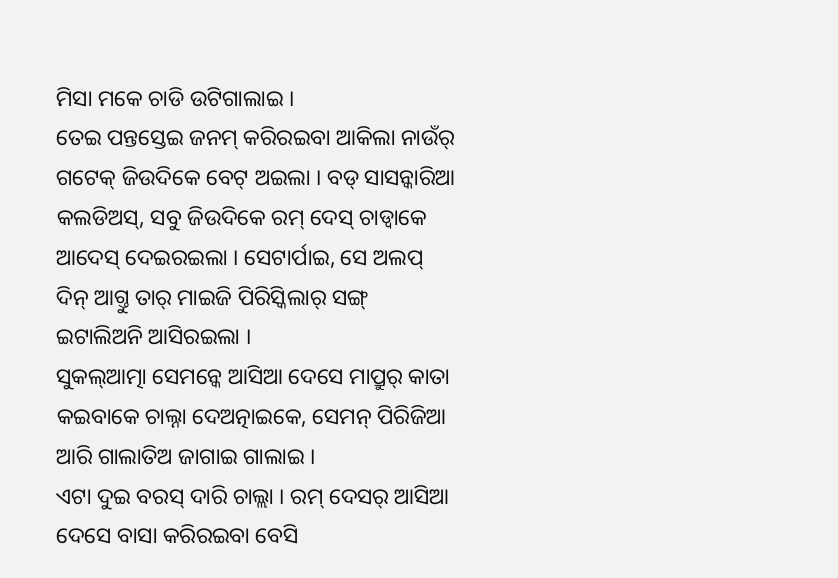ମିସା ମକେ ଚାଡି ଉଟିଗାଲାଇ ।
ତେଇ ପନ୍ତସ୍ତେଇ ଜନମ୍ କରିରଇବା ଆକିଲା ନାଉଁର୍ ଗଟେକ୍ ଜିଉଦିକେ ବେଟ୍ ଅଇଲା । ବଡ୍ ସାସନ୍କାରିଆ କଲଡିଅସ୍, ସବୁ ଜିଉଦିକେ ରମ୍ ଦେସ୍ ଚାଡ୍ବାକେ ଆଦେସ୍ ଦେଇରଇଲା । ସେଟାର୍ପାଇ, ସେ ଅଲପ୍ ଦିନ୍ ଆଗ୍ତୁ ତାର୍ ମାଇଜି ପିରିସ୍କିଲାର୍ ସଙ୍ଗ୍ ଇଟାଲିଅନି ଆସିରଇଲା ।
ସୁକଲ୍ଆତ୍ମା ସେମନ୍କେ ଆସିଆ ଦେସେ ମାପ୍ରୁର୍ କାତା କଇବାକେ ଚାଲ୍ନା ଦେଅତ୍ନାଇକେ, ସେମନ୍ ପିରିଜିଆ ଆରି ଗାଲାତିଅ ଜାଗାଇ ଗାଲାଇ ।
ଏଟା ଦୁଇ ବରସ୍ ଦାରି ଚାଲ୍ଲା । ରମ୍ ଦେସର୍ ଆସିଆ ଦେସେ ବାସା କରିରଇବା ବେସି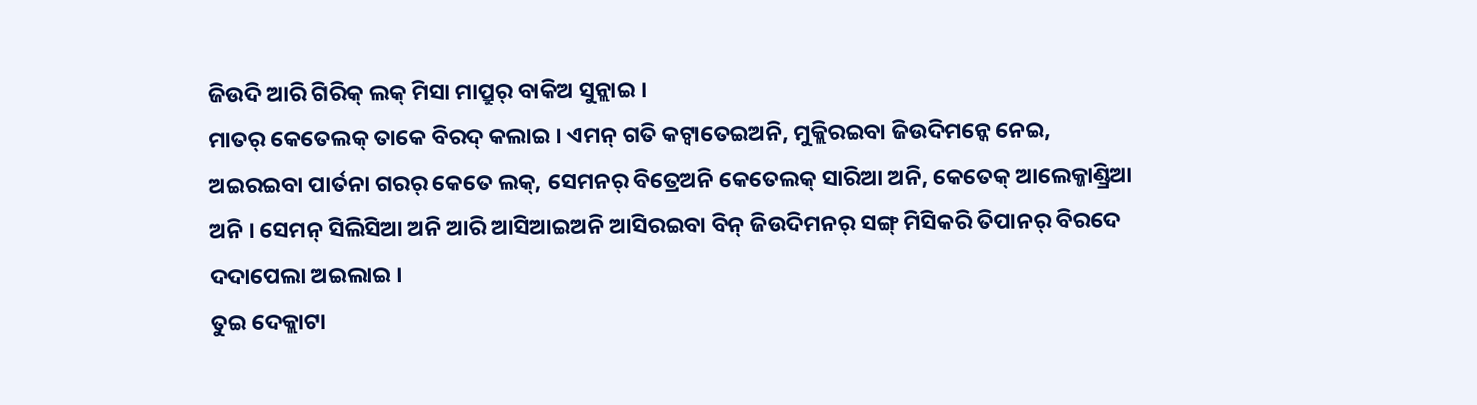ଜିଉଦି ଆରି ଗିରିକ୍ ଲକ୍ ମିସା ମାପ୍ରୁର୍ ବାକିଅ ସୁନ୍ଲାଇ ।
ମାତର୍ କେତେଲକ୍ ତାକେ ବିରଦ୍ କଲାଇ । ଏମନ୍ ଗତି କଟ୍ବାତେଇଅନି, ମୁକ୍ଲିରଇବା ଜିଉଦିମନ୍କେ ନେଇ, ଅଇରଇବା ପାର୍ତନା ଗରର୍ କେତେ ଲକ୍, ସେମନର୍ ବିତ୍ରେଅନି କେତେଲକ୍ ସାରିଆ ଅନି, କେତେକ୍ ଆଲେକ୍ଜାଣ୍ଡ୍ରିଆ ଅନି । ସେମନ୍ ସିଲିସିଆ ଅନି ଆରି ଆସିଆଇଅନି ଆସିରଇବା ବିନ୍ ଜିଉଦିମନର୍ ସଙ୍ଗ୍ ମିସିକରି ତିପାନର୍ ବିରଦେ ଦଦାପେଲା ଅଇଲାଇ ।
ତୁଇ ଦେକ୍ଲାଟା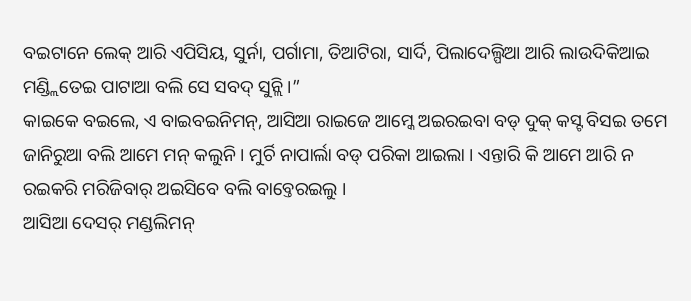ବଇଟାନେ ଲେକ୍ ଆରି ଏପିସିୟ, ସୁର୍ନା, ପର୍ଗାମା, ତିଆଟିରା, ସାର୍ଦି, ପିଲାଦେଲ୍ପିଆ ଆରି ଲାଉଦିକିଆଇ ମଣ୍ଡ୍ଲିତେଇ ପାଟାଆ ବଲି ସେ ସବଦ୍ ସୁନ୍ଲି ।”
କାଇକେ ବଇଲେ, ଏ ବାଇବଇନିମନ୍, ଆସିଆ ରାଇଜେ ଆମ୍କେ ଅଇରଇବା ବଡ୍ ଦୁକ୍ କସ୍ଟ ବିସଇ ତମେ ଜାନିରୁଆ ବଲି ଆମେ ମନ୍ କଲୁନି । ମୁର୍ଚି ନାପାର୍ଲା ବଡ୍ ପରିକା ଆଇଲା । ଏନ୍ତାରି କି ଆମେ ଆରି ନ ରଇକରି ମରିଜିବାର୍ ଅଇସିବେ ବଲି ବାବ୍ତେରଇଲୁ ।
ଆସିଆ ଦେସର୍ ମଣ୍ଡଲିମନ୍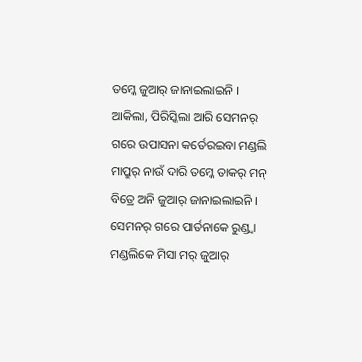ତମ୍କେ ଜୁଆର୍ ଜାନାଇଲାଇନି । ଆକିଲା, ପିରିସ୍କିଲା ଆରି ସେମନର୍ ଗରେ ଉପାସନା କର୍ତେରଇବା ମଣ୍ଡଲି ମାପ୍ରୁର୍ ନାଉଁ ଦାରି ତମ୍କେ ତାକର୍ ମନ୍ ବିତ୍ରେ ଅନି ଜୁଆର୍ ଜାନାଇଲାଇନି ।
ସେମନର୍ ଗରେ ପାର୍ତନାକେ ରୁଣ୍ଡ୍ବା ମଣ୍ଡଲିକେ ମିସା ମର୍ ଜୁଆର୍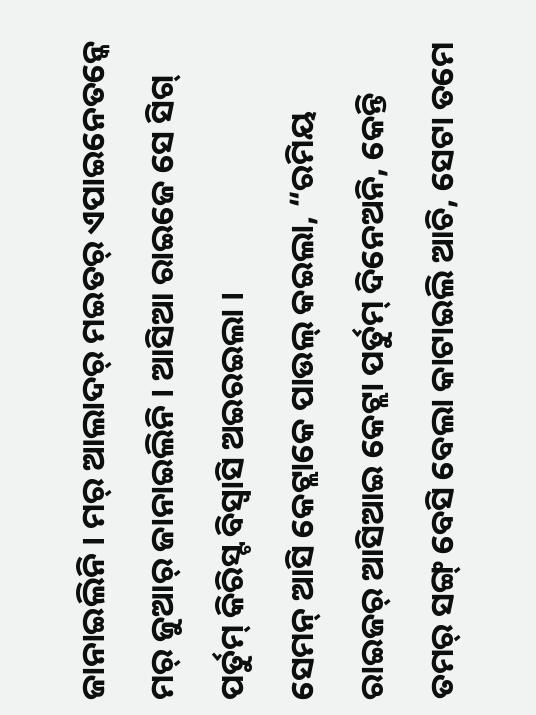ଜାନାଇଲିନି । ମର୍ ଆଲାଦର୍ ମଇତର୍ ଏପାଇନେତନ୍କେ ମର୍ ଜୁଆର୍ ଜାନାଇଲିନି । ଆସିଆ ରାଇଜେ ସେ ସିଗ୍ ପର୍ତୁମ୍ କିରିସ୍ଟ ବିସ୍ବାସି ଅଇରଇଲା ।
ସେମନ୍ ଆସି କେଟ୍ଲାକେ ପାଉଲ୍ କଇଲା, “ରମିୟ ରାଇଜର୍ ଆସିଆଇ କେଟ୍ଲା ପର୍ତୁମ୍ ଦିନେଅନି, କେନ୍ତି ତମର୍ ସଙ୍ଗ୍ ବେସି ବେଲା କାଟାଇଲି ଆଚି, ସେଟା ତମେ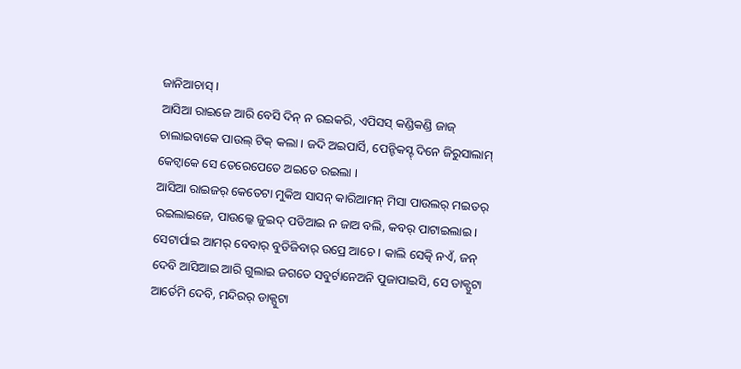ଜାନିଆଚାସ୍ ।
ଆସିଆ ରାଇଜେ ଆରି ବେସି ଦିନ୍ ନ ରଇକରି, ଏପିସସ୍ କଣ୍ଡିକଣ୍ଡି ଜାଜ୍ ଚାଲାଇବାକେ ପାଉଲ୍ ଟିକ୍ କଲା । ଜଦି ଅଇପାର୍ସି, ପେନ୍ଟିକସ୍ଟ୍ ଦିନେ ଜିରୁସାଲାମ୍ କେଟ୍ବାକେ ସେ ତେରେପେତେ ଅଇତେ ରଇଲା ।
ଆସିଆ ରାଇଜର୍ କେତେଟା ମୁକିଅ ସାସନ୍ କାରିଆମନ୍ ମିସା ପାଉଲର୍ ମଇତର୍ ରଇଲାଇଜେ, ପାଉଲ୍କେ ଜୁଇଦ୍ ପଡିଆଇ ନ ଜାଅ ବଲି, କବର୍ ପାଟାଇଲାଇ ।
ସେଟାର୍ପାଇ ଆମର୍ ବେବାର୍ ବୁଡିଜିବାର୍ ଉପ୍ରେ ଆଚେ । କାଲି ସେତ୍କି ନଏଁ, ଜନ୍ ଦେବି ଆସିଆଇ ଆରି ଗୁଲାଇ ଜଗତେ ସବୁର୍ଟାନେଅନି ପୁଜାପାଇସି, ସେ ଡାକ୍ପୁଟା ଆର୍ତେମି ଦେବି, ମନ୍ଦିରର୍ ଡାକ୍ପୁଟା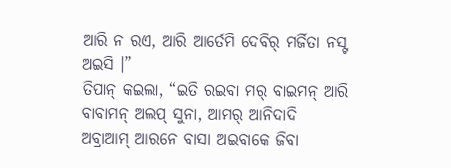ଆରି ନ ରଏ, ଆରି ଆର୍ତେମି ଦେବିର୍ ମର୍ଜିତା ନସ୍ଟ ଅଇସି ।”
ତିପାନ୍ କଇଲା, “ଇତି ରଇବା ମର୍ ବାଇମନ୍ ଆରି ବାବାମନ୍ ଅଲପ୍ ସୁନା, ଆମର୍ ଆନିଦାଦି ଅବ୍ରାଆମ୍ ଆରନେ ବାସା ଅଇବାକେ ଜିବା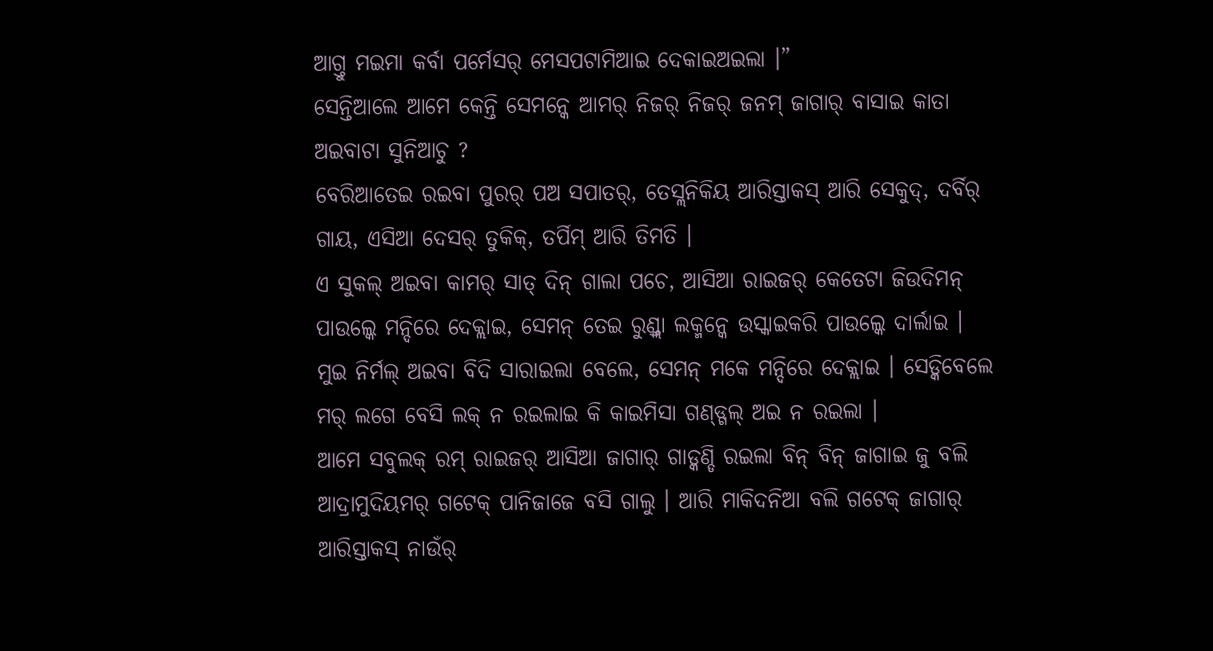ଆଗ୍ତୁ ମଇମା କର୍ବା ପର୍ମେସର୍ ମେସପଟାମିଆଇ ଦେକାଇଅଇଲା ।”
ସେନ୍ତିଆଲେ ଆମେ କେନ୍ତି ସେମନ୍କେ ଆମର୍ ନିଜର୍ ନିଜର୍ ଜନମ୍ ଜାଗାର୍ ବାସାଇ କାତା ଅଇବାଟା ସୁନିଆଚୁ ?
ବେରିଆତେଇ ରଇବା ପୁରର୍ ପଅ ସପାତର୍, ତେସ୍ଲନିକିୟ ଆରିସ୍ତାକସ୍ ଆରି ସେକୁଦ୍, ଦର୍ବିର୍ ଗାୟ, ଏସିଆ ଦେସର୍ ତୁକିକ୍, ତର୍ପିମ୍ ଆରି ତିମତି ।
ଏ ସୁକଲ୍ ଅଇବା କାମର୍ ସାତ୍ ଦିନ୍ ଗାଲା ପଚେ, ଆସିଆ ରାଇଜର୍ କେତେଟା ଜିଉଦିମନ୍ ପାଉଲ୍କେ ମନ୍ଦିରେ ଦେକ୍ଲାଇ, ସେମନ୍ ତେଇ ରୁଣ୍ଡ୍ଲା ଲକ୍ମନ୍କେ ଉସ୍କାଇକରି ପାଉଲ୍କେ ଦାର୍ଲାଇ ।
ମୁଇ ନିର୍ମଲ୍ ଅଇବା ବିଦି ସାରାଇଲା ବେଲେ, ସେମନ୍ ମକେ ମନ୍ଦିରେ ଦେକ୍ଲାଇ । ସେଡ୍କିବେଲେ ମର୍ ଲଗେ ବେସି ଲକ୍ ନ ରଇଲାଇ କି କାଇମିସା ଗଣ୍ଡ୍ଗଲ୍ ଅଇ ନ ରଇଲା ।
ଆମେ ସବୁଲକ୍ ରମ୍ ରାଇଜର୍ ଆସିଆ ଜାଗାର୍ ଗାଡ୍କଣ୍ଡି ରଇଲା ବିନ୍ ବିନ୍ ଜାଗାଇ ଜୁ ବଲି ଆଦ୍ରାମୁଦିୟମର୍ ଗଟେକ୍ ପାନିଜାଜେ ବସି ଗାଲୁ । ଆରି ମାକିଦନିଆ ବଲି ଗଟେକ୍ ଜାଗାର୍ ଆରିସ୍ତାକସ୍ ନାଉଁର୍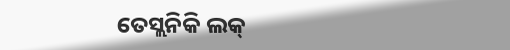ତେସ୍ଲନିକି ଲକ୍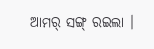ଆମର୍ ସଙ୍ଗ୍ ରଇଲା ।